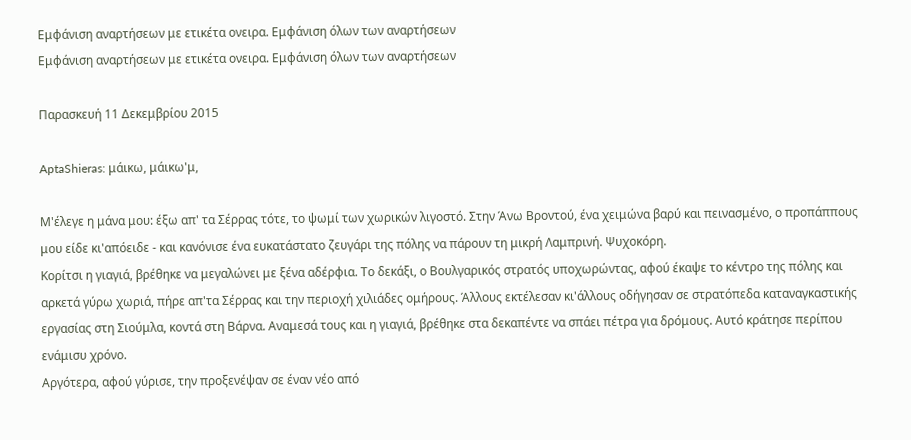Εμφάνιση αναρτήσεων με ετικέτα ονειρα. Εμφάνιση όλων των αναρτήσεων
Εμφάνιση αναρτήσεων με ετικέτα ονειρα. Εμφάνιση όλων των αναρτήσεων

Παρασκευή 11 Δεκεμβρίου 2015

AptaShieras: μάικω, μάικω'μ,

Μ'έλεγε η μάνα μου: έξω απ' τα Σέρρας τότε, το ψωμί των χωρικών λιγοστό. Στην Άνω Βροντού, ένα χειμώνα βαρύ και πεινασμένο, ο προπάππους μου είδε κι'απόειδε - και κανόνισε ένα ευκατάστατο ζευγάρι της πόλης να πάρουν τη μικρή Λαμπρινή. Ψυχοκόρη.
Κορίτσι η γιαγιά, βρέθηκε να μεγαλώνει με ξένα αδέρφια. Το δεκάξι, ο Βουλγαρικός στρατός υποχωρώντας, αφού έκαψε το κέντρο της πόλης και αρκετά γύρω χωριά, πήρε απ'τα Σέρρας και την περιοχή χιλιάδες ομήρους. Άλλους εκτέλεσαν κι'άλλους οδήγησαν σε στρατόπεδα καταναγκαστικής εργασίας στη Σιούμλα, κοντά στη Βάρνα. Αναμεσά τους και η γιαγιά, βρέθηκε στα δεκαπέντε να σπάει πέτρα για δρόμους. Αυτό κράτησε περίπου ενάμισυ χρόνο.
Αργότερα, αφού γύρισε, την προξενέψαν σε έναν νέο από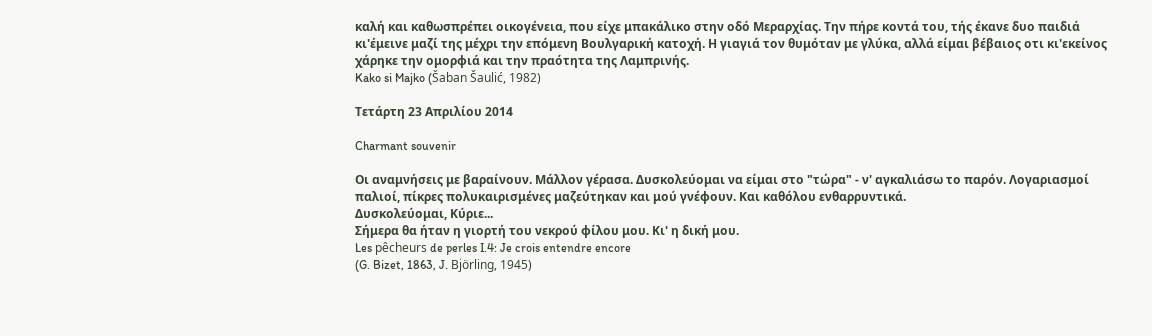καλή και καθωσπρέπει οικογένεια, που είχε μπακάλικο στην οδό Μεραρχίας. Την πήρε κοντά του, τής έκανε δυο παιδιά κι'έμεινε μαζί της μέχρι την επόμενη Βουλγαρική κατοχή. Η γιαγιά τον θυμόταν με γλύκα, αλλά είμαι βέβαιος οτι κι'εκείνος χάρηκε την ομορφιά και την πραότητα της Λαμπρινής.
Kako si Majko (Šaban Šaulić, 1982)

Τετάρτη 23 Απριλίου 2014

Charmant souvenir

Οι αναμνήσεις με βαραίνουν. Μάλλον γέρασα. Δυσκολεύομαι να είμαι στο "τώρα" - ν' αγκαλιάσω το παρόν. Λογαριασμοί παλιοί, πίκρες πολυκαιρισμένες μαζεύτηκαν και μού γνέφουν. Και καθόλου ενθαρρυντικά.
Δυσκολεύομαι, Κύριε...
Σήμερα θα ήταν η γιορτή του νεκρού φίλου μου. Κι' η δική μου.
Les pêcheurs de perles I.4: Je crois entendre encore
(G. Bizet, 1863, J. Björling, 1945)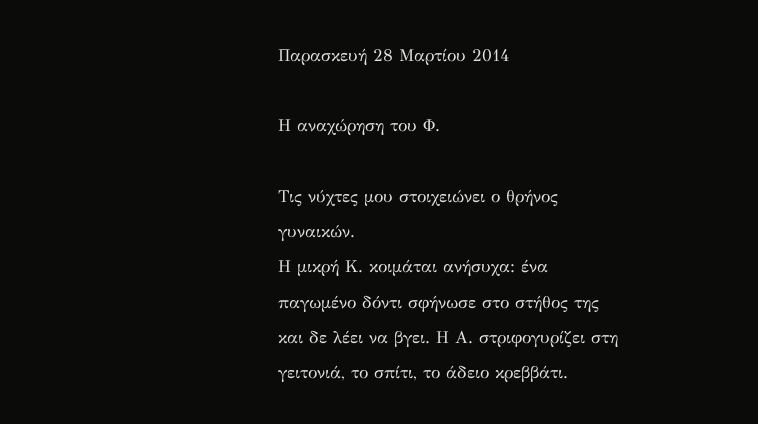Παρασκευή 28 Μαρτίου 2014

Η αναχώρηση του Φ.

Τις νύχτες μου στοιχειώνει ο θρήνος γυναικών.
Η μικρή Κ. κοιμάται ανήσυχα: ένα παγωμένο δόντι σφήνωσε στο στήθος της και δε λέει να βγει. Η Α. στριφογυρίζει στη γειτονιά, το σπίτι, το άδειο κρεββάτι.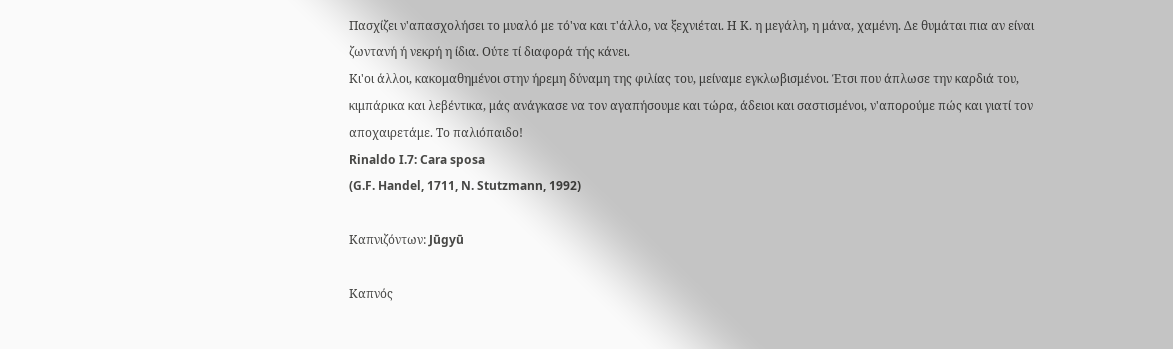Πασχίζει ν'απασχολήσει το μυαλό με τό'να και τ'άλλο, να ξεχνιέται. Η Κ. η μεγάλη, η μάνα, χαμένη. Δε θυμάται πια αν είναι ζωντανή ή νεκρή η ίδια. Ούτε τί διαφορά τής κάνει.
Κι'οι άλλοι, κακομαθημένοι στην ήρεμη δύναμη της φιλίας του, μείναμε εγκλωβισμένοι. Έτσι που άπλωσε την καρδιά του, κιμπάρικα και λεβέντικα, μάς ανάγκασε να τον αγαπήσουμε και τώρα, άδειοι και σαστισμένοι, ν'απορούμε πώς και γιατί τον αποχαιρετάμε. Το παλιόπαιδο!
Rinaldo I.7: Cara sposa
(G.F. Handel, 1711, N. Stutzmann, 1992)

Καπνιζόντων: Jūgyū

Καπνός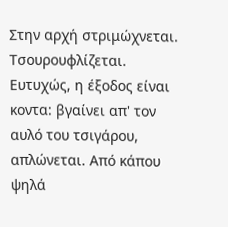Στην αρχή στριμώχνεται. Τσουρουφλίζεται. Ευτυχώς, η έξοδος είναι κοντα: βγαίνει απ' τον αυλό του τσιγάρου, απλώνεται. Από κάπου ψηλά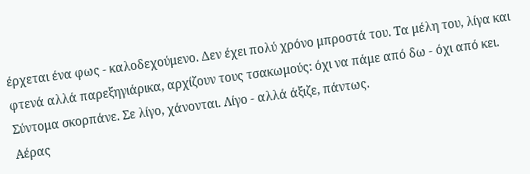έρχεται ένα φως - καλοδεχούμενο. Δεν έχει πολύ χρόνο μπροστά του. Τα μέλη του, λίγα και φτενά αλλά παρεξηγιάρικα, αρχίζουν τους τσακωμούς: όχι να πάμε από δω - όχι από κει. Σύντομα σκορπάνε. Σε λίγο, χάνονται. Λίγο - αλλά άξιζε, πάντως.
Αέρας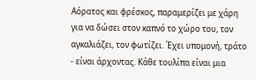Αόρατος και φρέσκος, παραμερίζει με χάρη για να δώσει στον καπνό το χώρο του, τον αγκαλιάζει, τον φωτίζει. Έχει υπομονή, τράτο - είναι άρχοντας. Κάθε τουλίπα είναι μια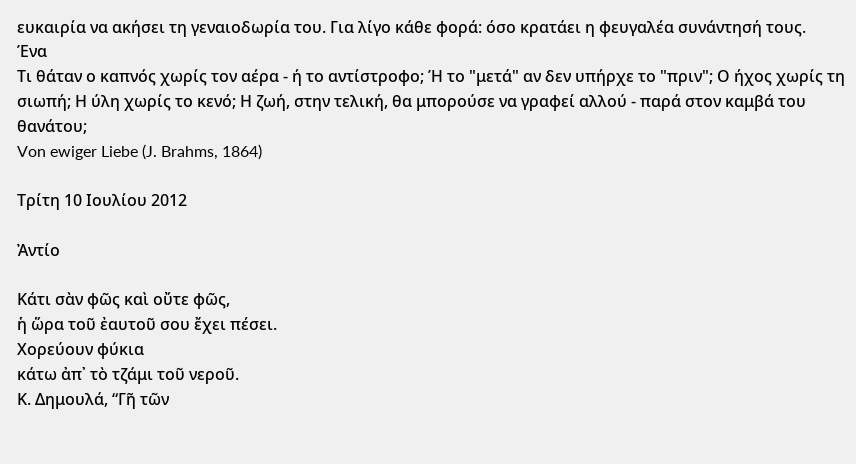ευκαιρία να ακήσει τη γεναιοδωρία του. Για λίγο κάθε φορά: όσο κρατάει η φευγαλέα συνάντησή τους.
Ένα
Τι θάταν ο καπνός χωρίς τον αέρα - ή το αντίστροφο; Ή το "μετά" αν δεν υπήρχε το "πριν"; Ο ήχος χωρίς τη σιωπή; Η ύλη χωρίς το κενό; Η ζωή, στην τελική, θα μπορούσε να γραφεί αλλού - παρά στον καμβά του θανάτου;
Von ewiger Liebe (J. Brahms, 1864)

Τρίτη 10 Ιουλίου 2012

Ἀντίο

Κάτι σὰν φῶς καὶ οὔτε φῶς,
ἡ ὥρα τοῦ ἐαυτοῦ σου ἔχει πέσει.
Χορεύουν φύκια
κάτω ἀπ᾿ τὸ τζάμι τοῦ νεροῦ.
Κ. Δημουλά, “Γῆ τῶν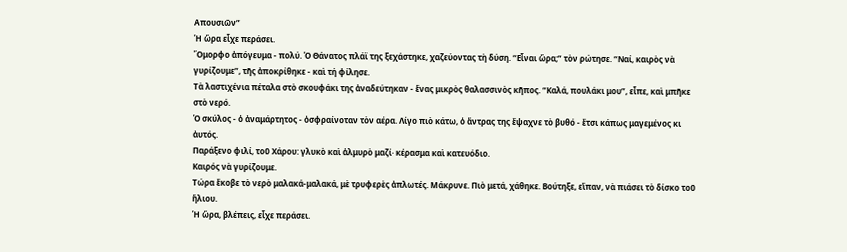Απουσιῶν”
Ἡ ὥρα εἶχε περάσει.
Ὄμορφο ἀπόγευμα - πολύ. Ὁ Θάνατος πλάϊ της ξεχάστηκε, χαζεύοντας τὴ δύση. “Εἶναι ὥρα;” τὸν ρώτησε. “Ναί, καιρὸς νὰ γυρίζουμε”, τῆς ἀποκρίθηκε - καὶ τή φίλησε.
Τὰ λαστιχένια πέταλα στὸ σκουφάκι της ἀναδεύτηκαν - ἕνας μικρὸς θαλασσινὸς κῆπος. “Καλά, πουλάκι μου”, εἶπε, καὶ μπῆκε στὸ νερό.
Ὁ σκύλος - ὁ ἀναμάρτητος - ὀσφραίνοταν τὸν αέρα. Λίγο πιὸ κάτω, ὁ ἄντρας της ἔψαχνε τὸ βυθό - ἔτσι κάπως μαγεμένος κι ἀυτός.
Παράξενο φιλί, τοῦ Χάρου: γλυκὸ καὶ ἁλμυρὸ μαζί· κέρασμα καὶ κατευόδιο.
Καιρός νὰ γυρίζουμε.
Τώρα ἔκοβε τὸ νερὸ μαλακά-μαλακά, μὲ τρυφερὲς ἀπλωτές. Μάκρυνε. Πιὸ μετά, χάθηκε. Βούτηξε, εἴπαν, νὰ πιάσει τὸ δίσκο τοῦ ἥλιου.
Ἡ ὥρα, βλέπεις, εἶχε περάσει.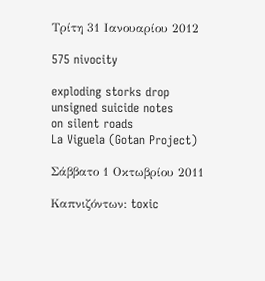Τρίτη 31 Ιανουαρίου 2012

575 nivocity

exploding storks drop
unsigned suicide notes
on silent roads
La Viguela (Gotan Project)

Σάββατο 1 Οκτωβρίου 2011

Καπνιζόντων: toxic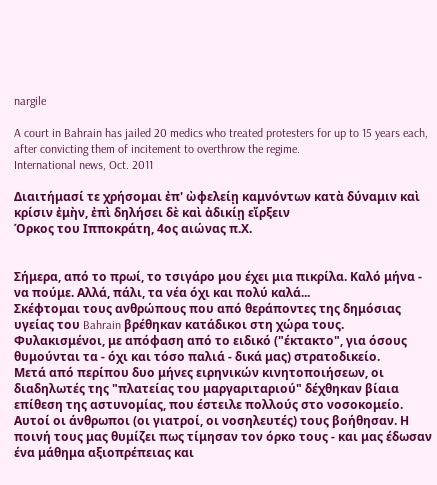nargile

A court in Bahrain has jailed 20 medics who treated protesters for up to 15 years each, after convicting them of incitement to overthrow the regime.
International news, Oct. 2011

Διαιτήμασί τε χρήσομαι ἐπ' ὠφελείῃ καμνόντων κατὰ δύναμιν καὶ κρίσιν ἐμὴν, ἐπὶ δηλήσει δὲ καὶ ἀδικίῃ εἴρξειν
Όρκος του Ιπποκράτη, 4ος αιώνας π.Χ.


Σήμερα, από το πρωί, το τσιγάρο μου έχει μια πικρίλα. Καλό μήνα - να πούμε. Αλλά, πάλι, τα νέα όχι και πολύ καλά...
Σκέφτομαι τους ανθρώπους που από θεράποντες της δημόσιας υγείας του Bahrain βρέθηκαν κατάδικοι στη χώρα τους. Φυλακισμένοι, με απόφαση από το ειδικό ("έκτακτο", για όσους θυμούνται τα - όχι και τόσο παλιά - δικά μας) στρατοδικείο.
Μετά από περίπου δυο μήνες ειρηνικών κινητοποιήσεων, οι διαδηλωτές της "πλατείας του μαργαριταριού" δέχθηκαν βίαια επίθεση της αστυνομίας, που έστειλε πολλούς στο νοσοκομείο.
Αυτοί οι άνθρωποι (οι γιατροί, οι νοσηλευτές) τους βοήθησαν. Η ποινή τους μας θυμίζει πως τίμησαν τον όρκο τους - και μας έδωσαν ένα μάθημα αξιοπρέπειας και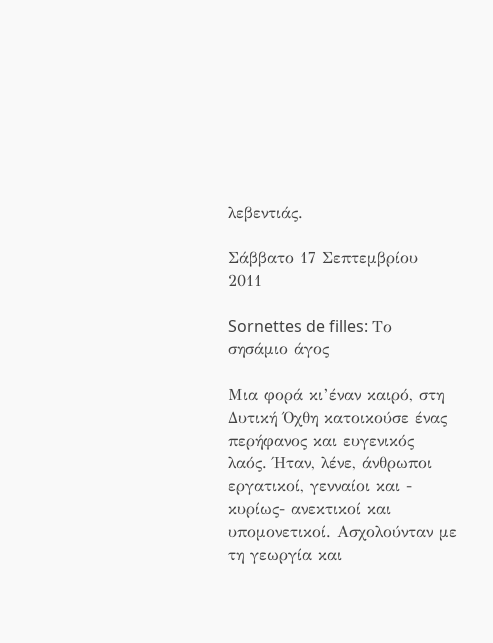λεβεντιάς.

Σάββατο 17 Σεπτεμβρίου 2011

Sornettes de filles: Το σησάμιο άγος

Μια φορά κι’έναν καιρό, στη Δυτική Όχθη κατοικούσε ένας περήφανος και ευγενικός λαός. Ήταν, λένε, άνθρωποι εργατικοί, γενναίοι και - κυρίως- ανεκτικοί και υπομονετικοί. Ασχολούνταν με τη γεωργία και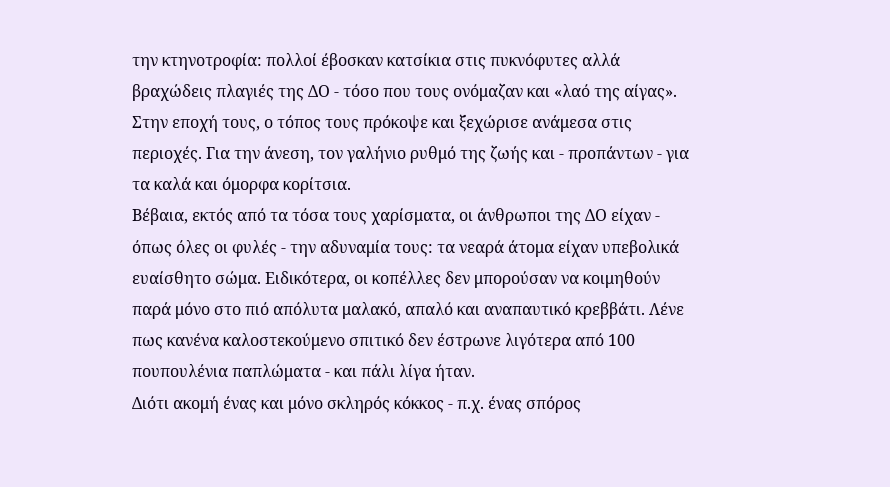την κτηνοτροφία: πολλοί έβοσκαν κατσίκια στις πυκνόφυτες αλλά βραχώδεις πλαγιές της ΔΟ - τόσο που τους ονόμαζαν και «λαό της αίγας». Στην εποχή τους, ο τόπος τους πρόκοψε και ξεχώρισε ανάμεσα στις περιοχές. Για την άνεση, τον γαλήνιο ρυθμό της ζωής και - προπάντων - για τα καλά και όμορφα κορίτσια.
Βέβαια, εκτός από τα τόσα τους χαρίσματα, οι άνθρωποι της ΔΟ είχαν - όπως όλες οι φυλές - την αδυναμία τους: τα νεαρά άτομα είχαν υπεβολικά ευαίσθητο σώμα. Ειδικότερα, οι κοπέλλες δεν μπορούσαν να κοιμηθούν παρά μόνο στο πιό απόλυτα μαλακό, απαλό και αναπαυτικό κρεββάτι. Λένε πως κανένα καλοστεκούμενο σπιτικό δεν έστρωνε λιγότερα από 100 πουπουλένια παπλώματα - και πάλι λίγα ήταν.
Διότι ακομή ένας και μόνο σκληρός κόκκος - π.χ. ένας σπόρος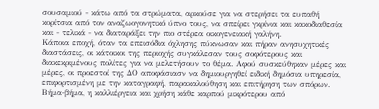σουσαμιού - κάτω από τα στρώματα, αρκούσε για να στερήσει τα ευπαθή κορίτσια από τον αναζωογονητικό ύπνο τους, να σπείρει γκρίνια και κακοδιαθεσία και - τελικά - να διαταράξει την πιο στέρεα οικογενειακή γαλήνη.
Κάποια εποχή, όταν τα επεισόδια όχλησης πύκνωσαν και πήραν ανησυχητικές διαστάσεις, οι κάτοικοι της περιοχής συγκάλεσαν τους σοφότερους και διακεκριμένους πολίτες για να μελετήσουν το θέμα. Αφού συσκεύθηκαν μέρες και μέρες, οι προεστοί της ΔΟ αποφάσιασν να δημιουργηθεί ειδική δημόσια υπηρεσία, επιφορτισμένη με την καταγραφή, παρακαλούθηση και επιτήρηση των σπόρων. Βήμα-βήμα, η καλλιέργεια και χρήση κάθε καρπού μικρότερου από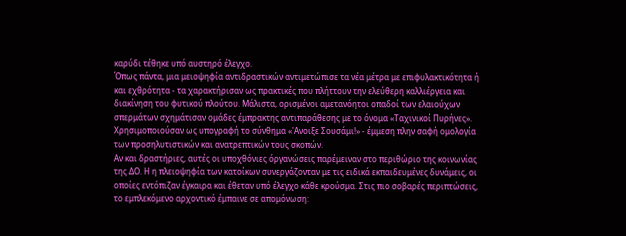καρύδι τέθηκε υπό αυστηρό έλεγχο.
Όπως πάντα, μια μειοψηφία αντιδραστικών αντιμετώπισε τα νέα μέτρα με επιφυλακτικότητα ή και εχθρότητα - τα χαρακτήρισαν ως πρακτικές που πλήττουν την ελεύθερη καλλιέργεια και διακίνηση του φυτικού πλούτου. Μάλιστα, ορισμένοι αμετανόητοι οπαδοί των ελαιούχων σπερμάτων σχημάτισαν ομάδες έμπρακτης αντιπαράθεσης με το όνομα «Ταχινικοί Πυρήνες». Χρησιμοποιούσαν ως υπογραφή το σύνθημα «'Ανοιξε Σουσάμι!» - έμμεση πλην σαφή ομολογία των προσηλυτιστικών και ανατρεπτικών τους σκοπών.
Αν και δραστήριες, αυτές οι υποχθόνιες όργανώσεις παρέμειναν στο περιθώριο της κοινωνίας της ΔΟ. Η η πλειοψηφία των κατοίκων συνεργάζονταν με τις ειδικά εκπαιδευμένες δυνάμεις, οι οποίες εντόπιζαν έγκαιρα και έθεταν υπό έλεγχο κάθε κρούσμα. Στις πιο σοβαρές περιπτώσεις, το εμπλεκόμενο αρχοντικό έμπαινε σε απομόνωση: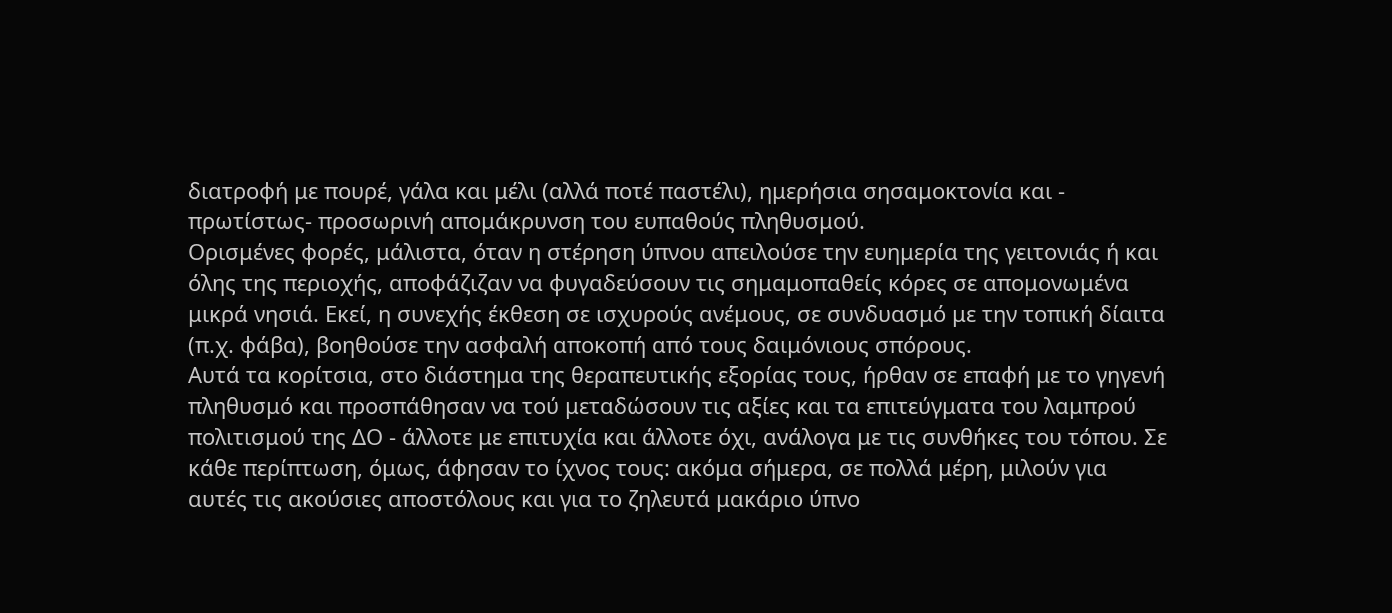διατροφή με πουρέ, γάλα και μέλι (αλλά ποτέ παστέλι), ημερήσια σησαμοκτονία και - πρωτίστως- προσωρινή απομάκρυνση του ευπαθούς πληθυσμού.
Ορισμένες φορές, μάλιστα, όταν η στέρηση ύπνου απειλούσε την ευημερία της γειτονιάς ή και όλης της περιοχής, αποφάζιζαν να φυγαδεύσουν τις σημαμοπαθείς κόρες σε απομονωμένα μικρά νησιά. Εκεί, η συνεχής έκθεση σε ισχυρούς ανέμους, σε συνδυασμό με την τοπική δίαιτα (π.χ. φάβα), βοηθούσε την ασφαλή αποκοπή από τους δαιμόνιους σπόρους.
Αυτά τα κορίτσια, στο διάστημα της θεραπευτικής εξορίας τους, ήρθαν σε επαφή με το γηγενή πληθυσμό και προσπάθησαν να τού μεταδώσουν τις αξίες και τα επιτεύγματα του λαμπρού πολιτισμού της ΔΟ - άλλοτε με επιτυχία και άλλοτε όχι, ανάλογα με τις συνθήκες του τόπου. Σε κάθε περίπτωση, όμως, άφησαν το ίχνος τους: ακόμα σήμερα, σε πολλά μέρη, μιλούν για αυτές τις ακούσιες αποστόλους και για το ζηλευτά μακάριο ύπνο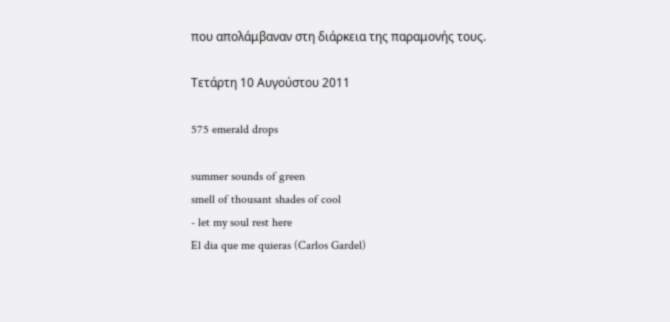που απολάμβαναν στη διάρκεια της παραμονής τους.

Τετάρτη 10 Αυγούστου 2011

575 emerald drops

summer sounds of green
smell of thousant shades of cool
- let my soul rest here
El dia que me quieras (Carlos Gardel)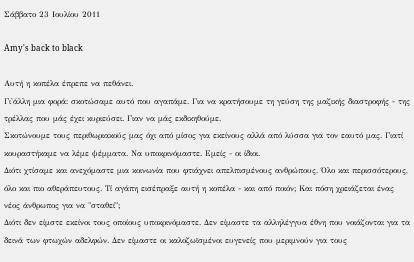Σάββατο 23 Ιουλίου 2011

Amy's back to black

Αυτή η κοπέλα έπρεπε να πεθάνει.
Γι'άλλη μια φορά: σκοτώσαμε αυτό που αγαπάμε. Για να κρατήσουμε τη γεύση της μαζικής διαστροφής - της τρέλλας που μάς έχει κυριεύσει. Γιαν να μάς εκδικηθούμε.
Σκοτώνουμε τους περιθωριακούς μας όχι από μίσος για εκείνους αλλά από λύσσα για τον εαυτό μας. Γιατί κουραστήκαμε να λέμε ψέμματα. Να υποκρινόμαστε. Εμείς - οι ίδιοι.
Διότι χτίσαμε και ανεχόμαστε μια κοινωνία που φτιάχνει απελπισμένους ανθρώπους. Όλο και περισσότερους, όλο και πιο αθεράπευτους. Τί αγάπη εισέπραξε αυτή η κοπέλα - και από ποιόν; Και πόση χρειάζεται ένας νέος άνθρωπος για να "σταθεί";
Διότι δεν είμστε εκείνοι τους οποίους υποκρινόμαστε. Δεν είμαστε τα αλληλέγγυα έθνη που νοιάζονται για τα δεινά των φτωχών αδελφών. Δεν είμαστε οι καλοζωϊσμένοι ευγενείς που μεριμνούν για τους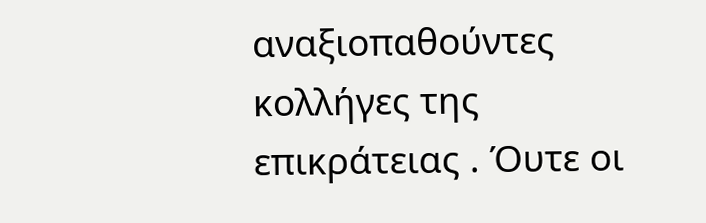αναξιοπαθούντες κολλήγες της επικράτειας . Όυτε οι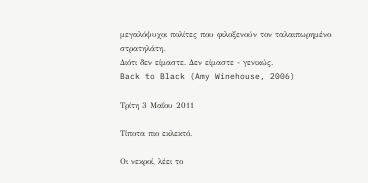μεγαλόψυχοι πολίτες που φιλοξενούν τον ταλαιπωρημένο στρατηλάτη.
Διότι δεν είμαστε. Δεν είμαστε - γενικώς.
Back to Black (Amy Winehouse, 2006)

Τρίτη 3 Μαΐου 2011

Τίποτα πιο εκλεκτό.

Οι νεκροί, λέει το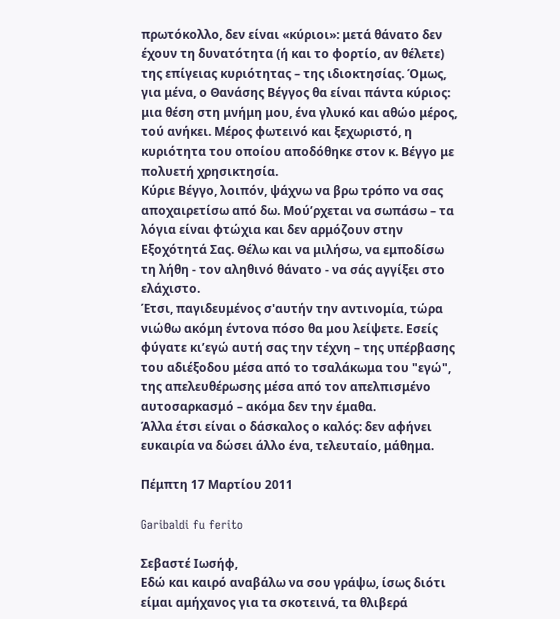πρωτόκολλο, δεν είναι «κύριοι»: μετά θάνατο δεν έχουν τη δυνατότητα (ή και το φορτίο, αν θέλετε) της επίγειας κυριότητας – της ιδιοκτησίας. Όμως, για μένα, ο Θανάσης Βέγγος θα είναι πάντα κύριος: μια θέση στη μνήμη μου, ένα γλυκό και αθώο μέρος, τού ανήκει. Μέρος φωτεινό και ξεχωριστό, η κυριότητα του οποίου αποδόθηκε στον κ. Βέγγο με πολυετή χρησικτησία.
Κύριε Βέγγο, λοιπόν, ψάχνω να βρω τρόπο να σας αποχαιρετίσω από δω. Μού’ρχεται να σωπάσω – τα λόγια είναι φτώχια και δεν αρμόζουν στην Εξοχότητά Σας. Θέλω και να μιλήσω, να εμποδίσω τη λήθη - τον αληθινό θάνατο - να σάς αγγίξει στο ελάχιστο.
Έτσι, παγιδευμένος σ'αυτήν την αντινομία, τώρα νιώθω ακόμη έντονα πόσο θα μου λείψετε. Εσείς φύγατε κι’εγώ αυτή σας την τέχνη – της υπέρβασης του αδιέξοδου μέσα από το τσαλάκωμα του "εγώ", της απελευθέρωσης μέσα από τον απελπισμένο αυτοσαρκασμό – ακόμα δεν την έμαθα.
Άλλα έτσι είναι ο δάσκαλος ο καλός: δεν αφήνει ευκαιρία να δώσει άλλο ένα, τελευταίο, μάθημα.

Πέμπτη 17 Μαρτίου 2011

Garibaldi fu ferito

Σεβαστέ Ιωσήφ,
Εδώ και καιρό αναβάλω να σου γράψω, ίσως διότι είμαι αμήχανος για τα σκοτεινά, τα θλιβερά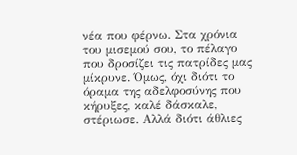νέα που φέρνω. Στα χρόνια του μισεμού σου, το πέλαγο που δροσίζει τις πατρίδες μας μίκρυνε. Όμως, όχι διότι το όραμα της αδελφοσύνης που κήρυξες, καλέ δάσκαλε, στέριωσε. Αλλά διότι άθλιες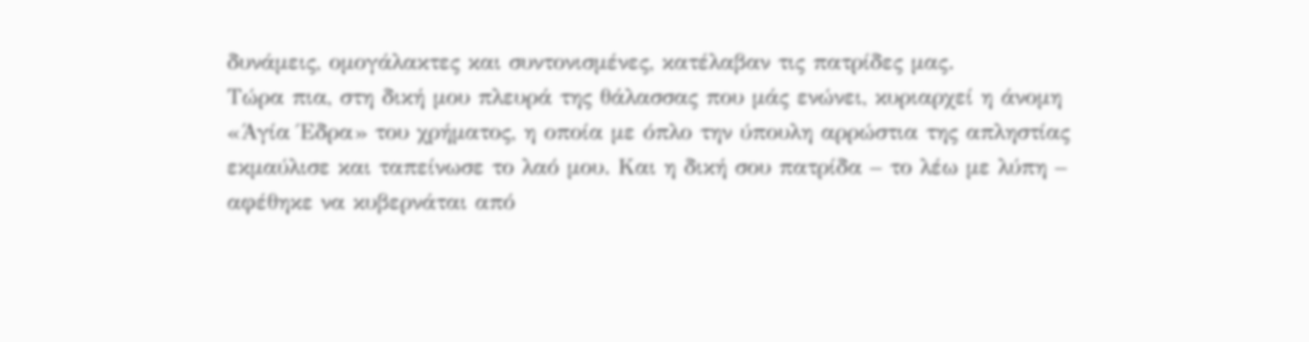δυνάμεις, ομογάλακτες και συντονισμένες, κατέλαβαν τις πατρίδες μας.
Τώρα πια, στη δική μου πλευρά της θάλασσας που μάς ενώνει, κυριαρχεί η άνομη «Άγία Έδρα» του χρήματος, η οποία με όπλο την ύπουλη αρρώστια της απληστίας εκμαύλισε και ταπείνωσε το λαό μου. Και η δική σου πατρίδα – το λέω με λύπη – αφέθηκε να κυβερνάται από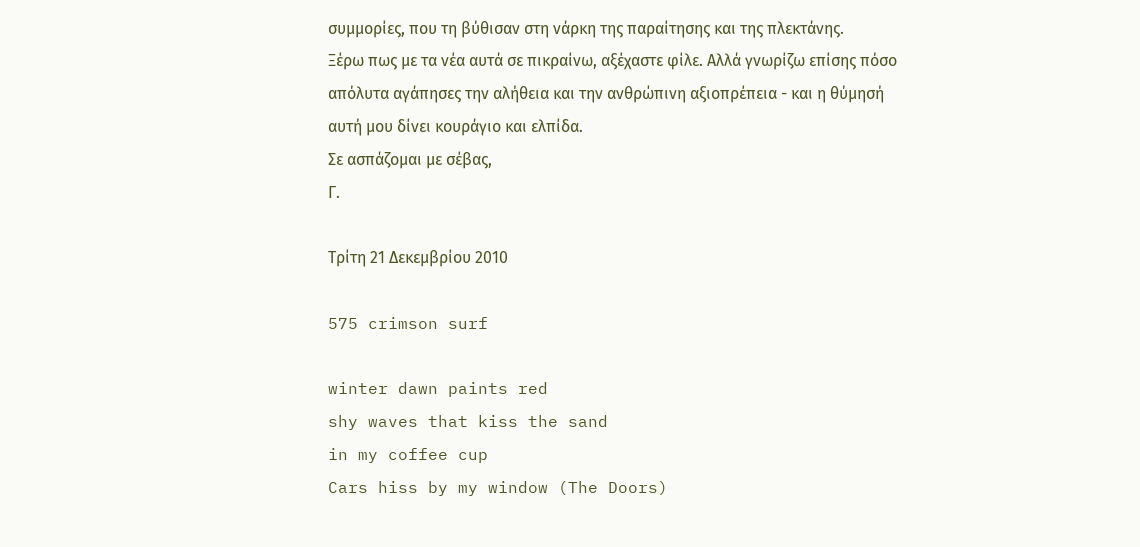συμμορίες, που τη βύθισαν στη νάρκη της παραίτησης και της πλεκτάνης.
Ξέρω πως με τα νέα αυτά σε πικραίνω, αξέχαστε φίλε. Αλλά γνωρίζω επίσης πόσο απόλυτα αγάπησες την αλήθεια και την ανθρώπινη αξιοπρέπεια - και η θύμησή αυτή μου δίνει κουράγιο και ελπίδα.
Σε ασπάζομαι με σέβας,
Γ.

Τρίτη 21 Δεκεμβρίου 2010

575 crimson surf

winter dawn paints red
shy waves that kiss the sand
in my coffee cup
Cars hiss by my window (The Doors)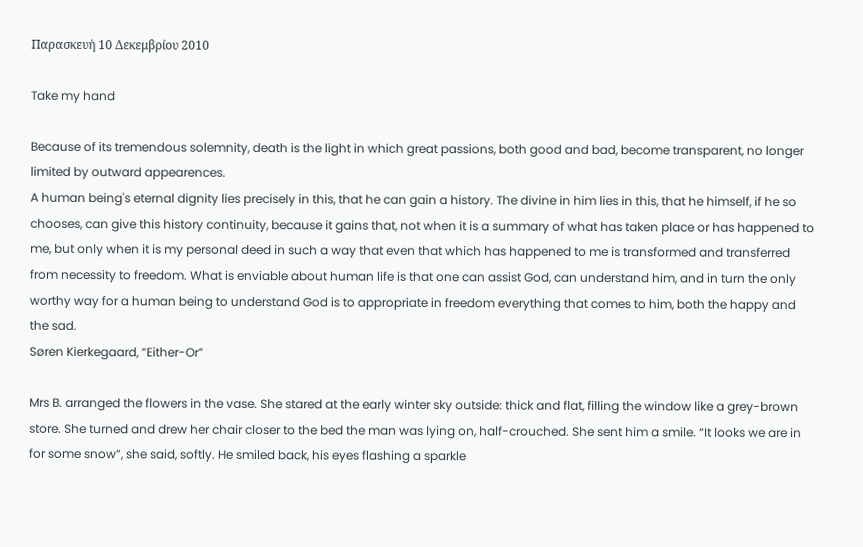Παρασκευή 10 Δεκεμβρίου 2010

Take my hand

Because of its tremendous solemnity, death is the light in which great passions, both good and bad, become transparent, no longer limited by outward appearences.
A human being's eternal dignity lies precisely in this, that he can gain a history. The divine in him lies in this, that he himself, if he so chooses, can give this history continuity, because it gains that, not when it is a summary of what has taken place or has happened to me, but only when it is my personal deed in such a way that even that which has happened to me is transformed and transferred from necessity to freedom. What is enviable about human life is that one can assist God, can understand him, and in turn the only worthy way for a human being to understand God is to appropriate in freedom everything that comes to him, both the happy and the sad.
Søren Kierkegaard, “Either-Or”

Mrs B. arranged the flowers in the vase. She stared at the early winter sky outside: thick and flat, filling the window like a grey-brown store. She turned and drew her chair closer to the bed the man was lying on, half-crouched. She sent him a smile. “It looks we are in for some snow”, she said, softly. He smiled back, his eyes flashing a sparkle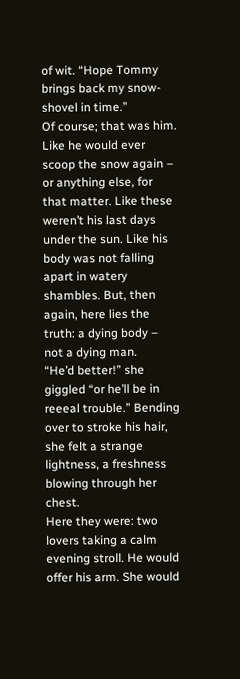of wit. “Hope Tommy brings back my snow-shovel in time.”
Of course; that was him. Like he would ever scoop the snow again – or anything else, for that matter. Like these weren’t his last days under the sun. Like his body was not falling apart in watery shambles. But, then again, here lies the truth: a dying body – not a dying man.
“He’d better!” she giggled “or he’ll be in reeeal trouble.” Bending over to stroke his hair, she felt a strange lightness, a freshness blowing through her chest.
Here they were: two lovers taking a calm evening stroll. He would offer his arm. She would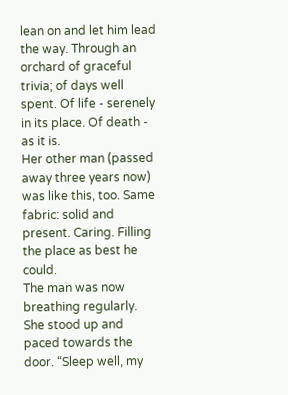lean on and let him lead the way. Through an orchard of graceful trivia; of days well spent. Of life - serenely in its place. Of death - as it is.
Her other man (passed away three years now) was like this, too. Same fabric: solid and present. Caring. Filling the place as best he could.
The man was now breathing regularly. She stood up and paced towards the door. “Sleep well, my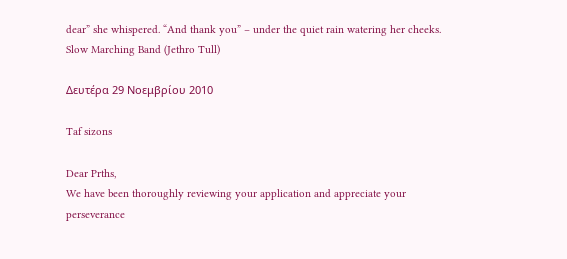dear” she whispered. “And thank you” – under the quiet rain watering her cheeks.
Slow Marching Band (Jethro Tull)

Δευτέρα 29 Νοεμβρίου 2010

Taf sizons

Dear Prths,
We have been thoroughly reviewing your application and appreciate your perseverance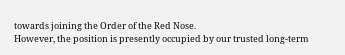towards joining the Order of the Red Nose.
However, the position is presently occupied by our trusted long-term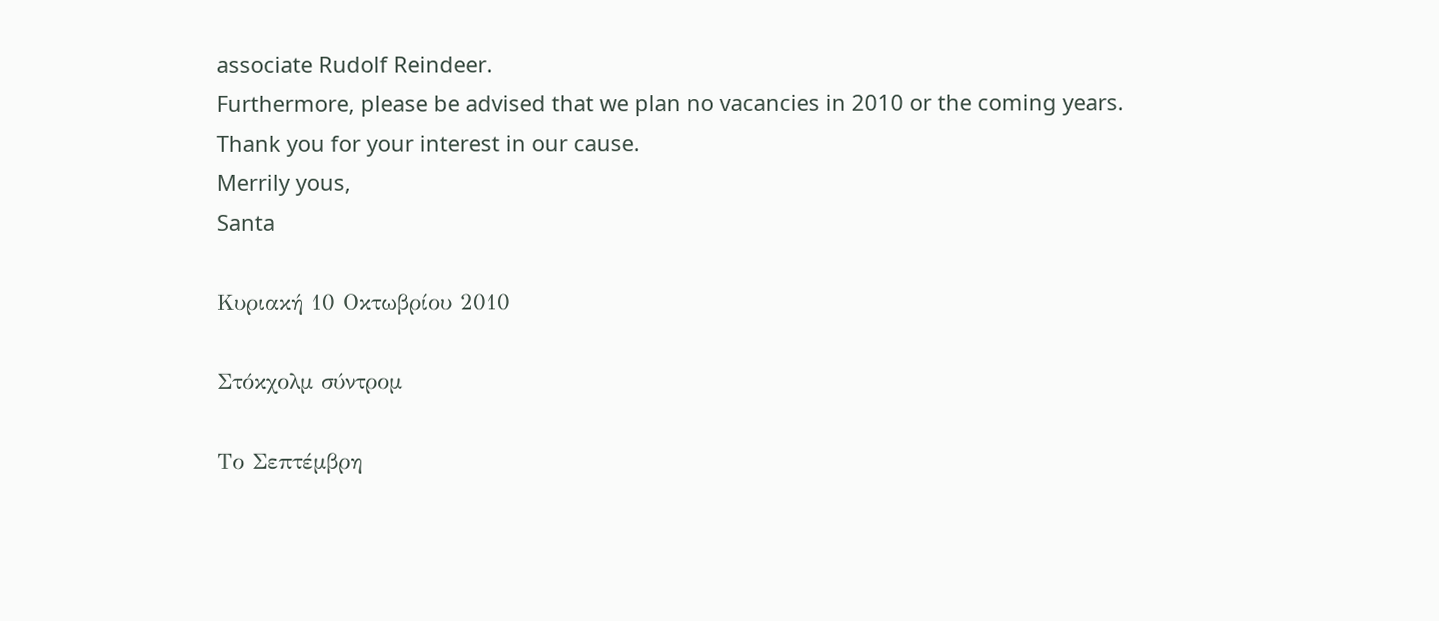associate Rudolf Reindeer.
Furthermore, please be advised that we plan no vacancies in 2010 or the coming years.
Thank you for your interest in our cause.
Merrily yous,
Santa

Κυριακή 10 Οκτωβρίου 2010

Στόκχολμ σύντρομ

Το Σεπτέμβρη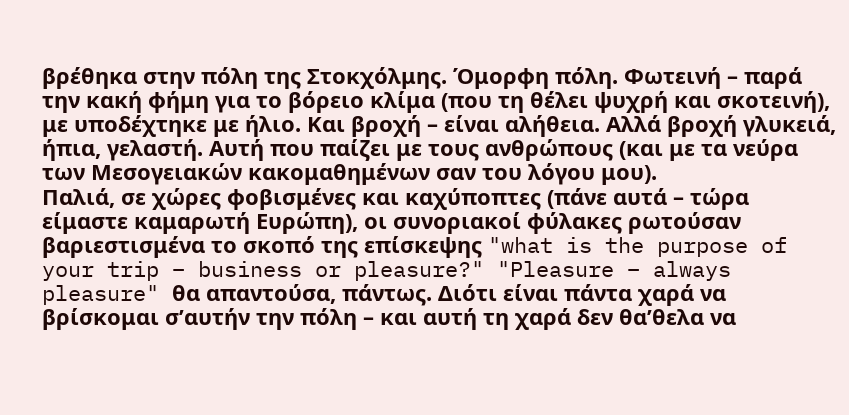βρέθηκα στην πόλη της Στοκχόλμης. Όμορφη πόλη. Φωτεινή – παρά την κακή φήμη για το βόρειο κλίμα (που τη θέλει ψυχρή και σκοτεινή), με υποδέχτηκε με ήλιο. Και βροχή – είναι αλήθεια. Αλλά βροχή γλυκειά, ήπια, γελαστή. Αυτή που παίζει με τους ανθρώπους (και με τα νεύρα των Μεσογειακών κακομαθημένων σαν του λόγου μου).
Παλιά, σε χώρες φοβισμένες και καχύποπτες (πάνε αυτά – τώρα είμαστε καμαρωτή Ευρώπη), οι συνοριακοί φύλακες ρωτούσαν βαριεστισμένα το σκοπό της επίσκεψης "what is the purpose of your trip – business or pleasure?" "Pleasure – always pleasure" θα απαντούσα, πάντως. Διότι είναι πάντα χαρά να βρίσκομαι σ’αυτήν την πόλη – και αυτή τη χαρά δεν θα’θελα να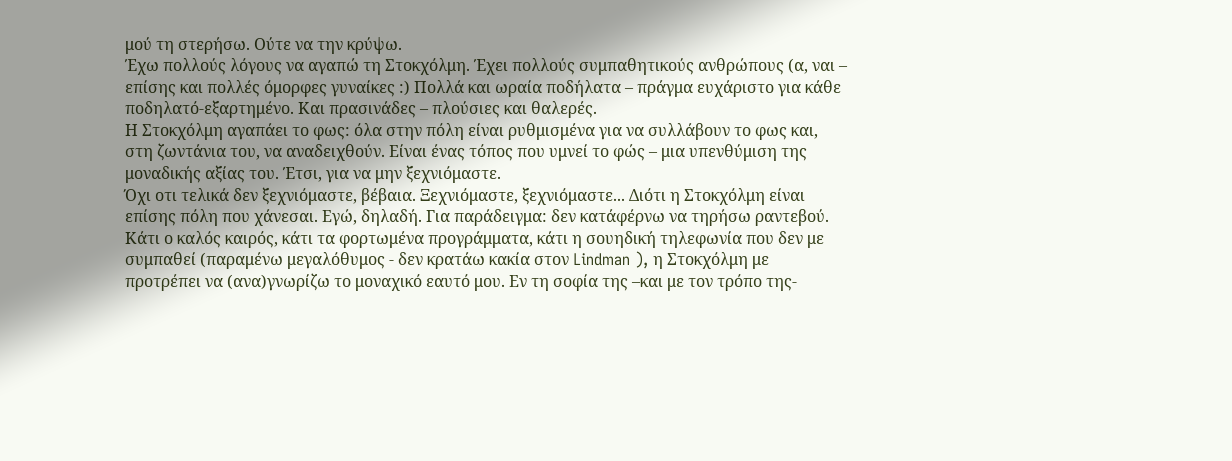μού τη στερήσω. Ούτε να την κρύψω.
Έχω πολλούς λόγους να αγαπώ τη Στοκχόλμη. Έχει πολλούς συμπαθητικούς ανθρώπους (α, ναι – επίσης και πολλές όμορφες γυναίκες :) Πολλά και ωραία ποδήλατα – πράγμα ευχάριστο για κάθε ποδηλατό-εξαρτημένο. Και πρασινάδες – πλούσιες και θαλερές.
Η Στοκχόλμη αγαπάει το φως: όλα στην πόλη είναι ρυθμισμένα για να συλλάβουν το φως και, στη ζωντάνια του, να αναδειχθούν. Είναι ένας τόπος που υμνεί το φώς – μια υπενθύμιση της μοναδικής αξίας του. Έτσι, για να μην ξεχνιόμαστε.
Όχι οτι τελικά δεν ξεχνιόμαστε, βέβαια. Ξεχνιόμαστε, ξεχνιόμαστε... Διότι η Στοκχόλμη είναι επίσης πόλη που χάνεσαι. Εγώ, δηλαδή. Για παράδειγμα: δεν κατάφέρνω να τηρήσω ραντεβού. Κάτι ο καλός καιρός, κάτι τα φορτωμένα προγράμματα, κάτι η σουηδική τηλεφωνία που δεν με συμπαθεί (παραμένω μεγαλόθυμος - δεν κρατάω κακία στον Lindman ), η Στοκχόλμη με προτρέπει να (ανα)γνωρίζω το μοναχικό εαυτό μου. Εν τη σοφία της –και με τον τρόπο της-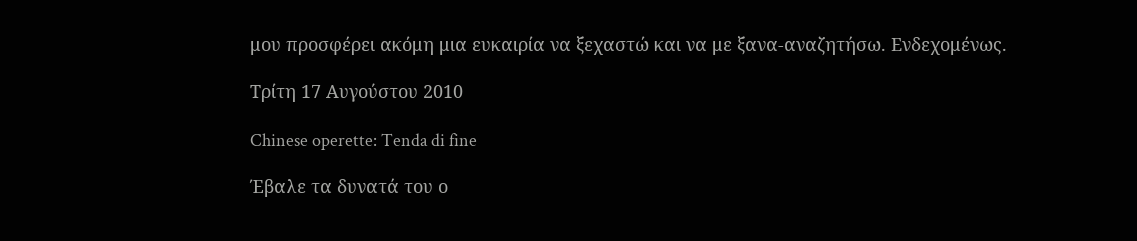μου προσφέρει ακόμη μια ευκαιρία να ξεχαστώ και να με ξανα-αναζητήσω. Ενδεχομένως.

Τρίτη 17 Αυγούστου 2010

Chinese operette: Tenda di fine

Έβαλε τα δυνατά του ο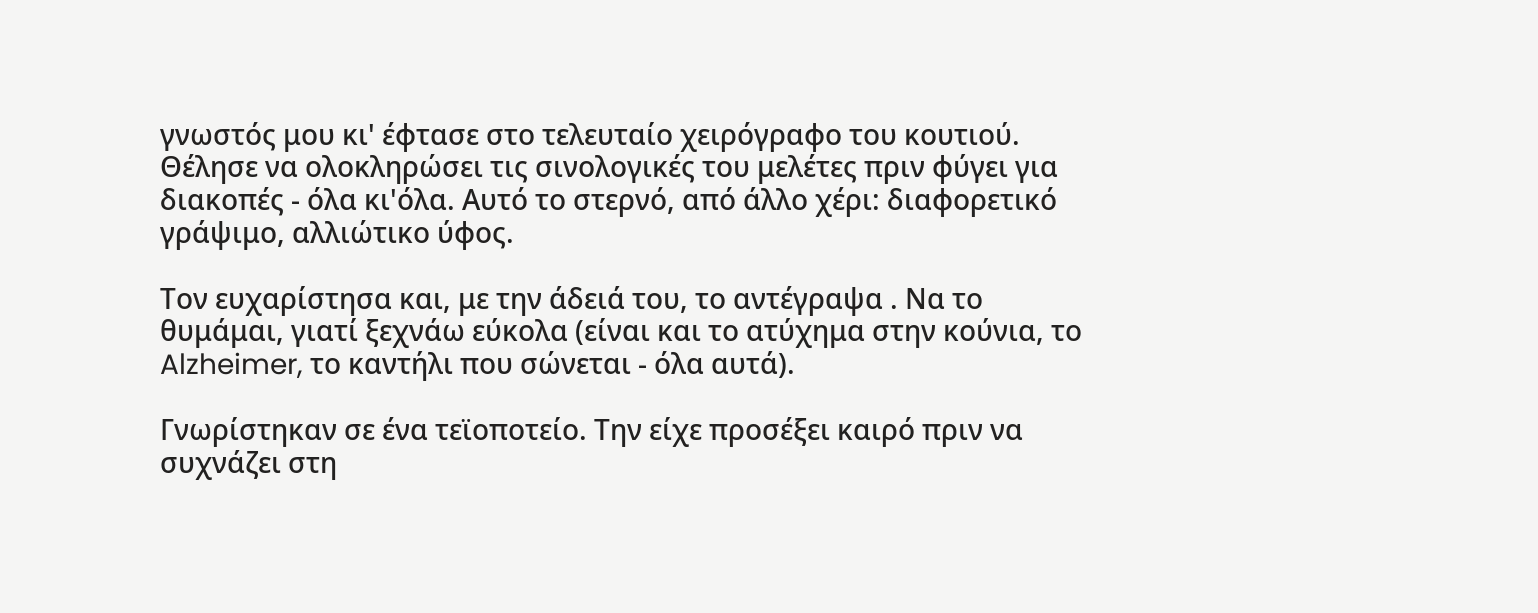γνωστός μου κι' έφτασε στο τελευταίο χειρόγραφο του κουτιού. Θέλησε να ολοκληρώσει τις σινολογικές του μελέτες πριν φύγει για διακοπές - όλα κι'όλα. Αυτό το στερνό, από άλλο χέρι: διαφορετικό γράψιμο, αλλιώτικο ύφος.

Τον ευχαρίστησα και, με την άδειά του, το αντέγραψα . Να το θυμάμαι, γιατί ξεχνάω εύκολα (είναι και το ατύχημα στην κούνια, το Alzheimer, το καντήλι που σώνεται - όλα αυτά).

Γνωρίστηκαν σε ένα τεϊοποτείο. Την είχε προσέξει καιρό πριν να συχνάζει στη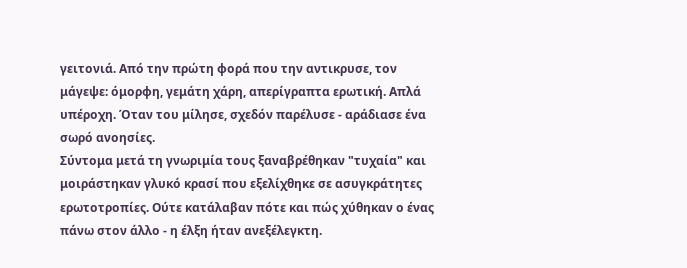γειτονιά. Από την πρώτη φορά που την αντικρυσε, τον μάγεψε: όμορφη, γεμάτη χάρη, απερίγραπτα ερωτική. Απλά υπέροχη. Όταν του μίλησε, σχεδόν παρέλυσε - αράδιασε ένα σωρό ανοησίες.
Σύντομα μετά τη γνωριμία τους ξαναβρέθηκαν "τυχαία" και μοιράστηκαν γλυκό κρασί που εξελίχθηκε σε ασυγκράτητες ερωτοτροπίες. Ούτε κατάλαβαν πότε και πώς χύθηκαν ο ένας πάνω στον άλλο - η έλξη ήταν ανεξέλεγκτη.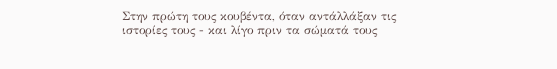Στην πρώτη τους κουβέντα, όταν αντάλλάξαν τις ιστορίες τους - και λίγο πριν τα σώματά τους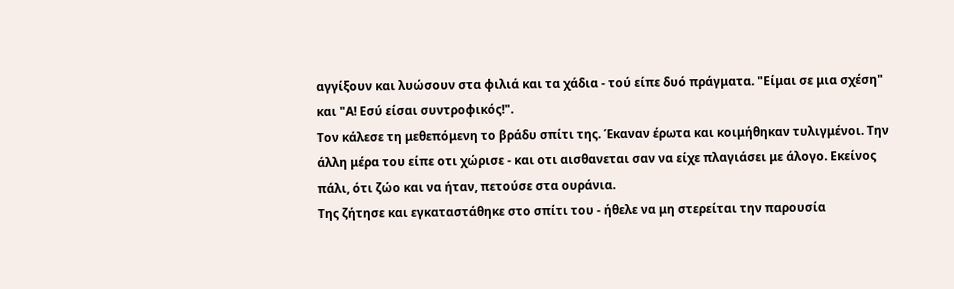αγγίξουν και λυώσουν στα φιλιά και τα χάδια - τού είπε δυό πράγματα. "Είμαι σε μια σχέση" και "Α! Εσύ είσαι συντροφικός!".
Τον κάλεσε τη μεθεπόμενη το βράδυ σπίτι της. Έκαναν έρωτα και κοιμήθηκαν τυλιγμένοι. Την άλλη μέρα του είπε οτι χώρισε - και οτι αισθανεται σαν να είχε πλαγιάσει με άλογο. Εκείνος πάλι, ότι ζώο και να ήταν, πετούσε στα ουράνια.
Της ζήτησε και εγκαταστάθηκε στο σπίτι του - ήθελε να μη στερείται την παρουσία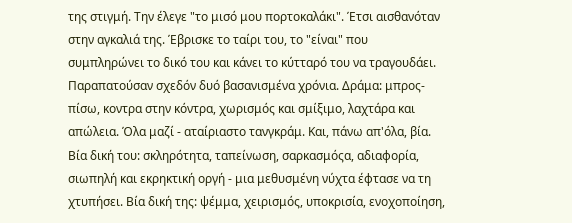της στιγμή. Την έλεγε "το μισό μου πορτοκαλάκι". Έτσι αισθανόταν στην αγκαλιά της. Έβρισκε το ταίρι του, το "είναι" που συμπληρώνει το δικό του και κάνει το κύτταρό του να τραγουδάει.
Παραπατούσαν σχεδόν δυό βασανισμένα χρόνια. Δράμα: μπρος-πίσω, κοντρα στην κόντρα, χωρισμός και σμίξιμο, λαχτάρα και απώλεια. Όλα μαζί - αταίριαστο τανγκράμ. Και, πάνω απ'όλα, βία. Βία δική του: σκληρότητα, ταπείνωση, σαρκασμόςα, αδιαφορία, σιωπηλή και εκρηκτική οργή - μια μεθυσμένη νύχτα έφτασε να τη χτυπήσει. Βία δική της: ψέμμα, χειρισμός, υποκρισία, ενοχοποίηση,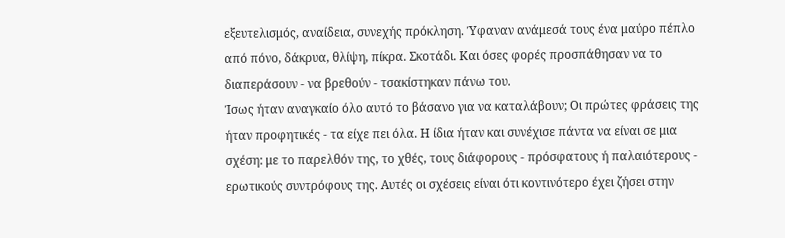εξευτελισμός, αναίδεια, συνεχής πρόκληση. Ύφαναν ανάμεσά τους ένα μαύρο πέπλο από πόνο, δάκρυα, θλίψη, πίκρα. Σκοτάδι. Και όσες φορές προσπάθησαν να το διαπεράσουν - να βρεθούν - τσακίστηκαν πάνω του.
Ίσως ήταν αναγκαίο όλο αυτό το βάσανο για να καταλάβουν; Οι πρώτες φράσεις της ήταν προφητικές - τα είχε πει όλα. Η ίδια ήταν και συνέχισε πάντα να είναι σε μια σχέση: με το παρελθόν της, το χθές, τους διάφορους - πρόσφατους ή παλαιότερους - ερωτικούς συντρόφους της. Αυτές οι σχέσεις είναι ότι κοντινότερο έχει ζήσει στην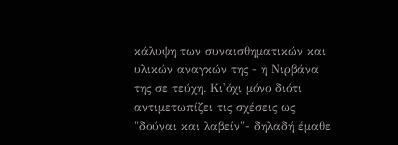κάλυψη των συναισθηματικών και υλικών αναγκών της - η Νιρβάνα της σε τεύχη. Κι'όχι μόνο διότι αντιμετωπίζει τις σχέσεις ως "δούναι και λαβείν"- δηλαδή έμαθε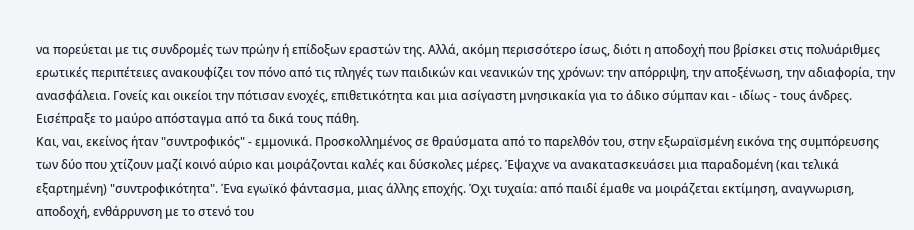να πορεύεται με τις συνδρομές των πρώην ή επίδοξων εραστών της. Αλλά, ακόμη περισσότερο ίσως, διότι η αποδοχή που βρίσκει στις πολυάριθμες ερωτικές περιπέτειες ανακουφίζει τον πόνο από τις πληγές των παιδικών και νεανικών της χρόνων: την απόρριψη, την αποξένωση, την αδιαφορία, την ανασφάλεια. Γονείς και οικείοι την πότισαν ενοχές, επιθετικότητα και μια ασίγαστη μνησικακία για το άδικο σύμπαν και - ιδίως - τους άνδρες. Εισέπραξε το μαύρο απόσταγμα από τα δικά τους πάθη.
Και, ναι, εκείνος ήταν "συντροφικός" - εμμονικά. Προσκολλημένος σε θραύσματα από το παρελθόν του, στην εξωραϊσμένη εικόνα της συμπόρευσης των δύο που χτίζουν μαζί κοινό αύριο και μοιράζονται καλές και δύσκολες μέρες. Έψαχνε να ανακατασκευάσει μια παραδομένη (και τελικά εξαρτημένη) "συντροφικότητα". Ένα εγωϊκό φάντασμα, μιας άλλης εποχής. Όχι τυχαία: από παιδί έμαθε να μοιράζεται εκτίμηση, αναγνωριση, αποδοχή, ενθάρρυνση με το στενό του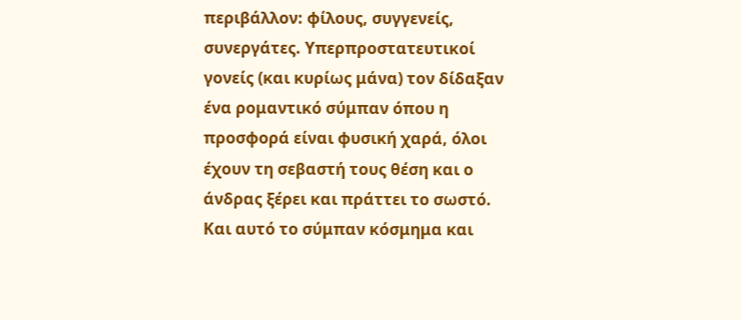περιβάλλον: φίλους, συγγενείς, συνεργάτες. Υπερπροστατευτικοί γονείς (και κυρίως μάνα) τον δίδαξαν ένα ρομαντικό σύμπαν όπου η προσφορά είναι φυσική χαρά, όλοι έχουν τη σεβαστή τους θέση και ο άνδρας ξέρει και πράττει το σωστό. Και αυτό το σύμπαν κόσμημα και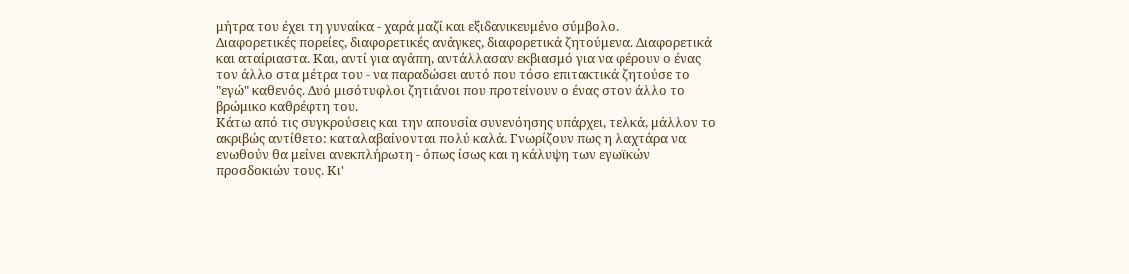μήτρα του έχει τη γυναίκα - χαρά μαζί και εξιδανικευμένο σύμβολο.
Διαφορετικές πορείες, διαφορετικές ανάγκες, διαφορετικά ζητούμενα. Διαφορετικά και αταίριαστα. Και, αντί για αγάπη, αντάλλασαν εκβιασμό για να φέρουν ο ένας τον άλλο στα μέτρα του - να παραδώσει αυτό που τόσο επιτακτικά ζητούσε το "εγώ" καθενός. Δυό μισότυφλοι ζητιάνοι που προτείνουν ο ένας στον άλλο το βρώμικο καθρέφτη του.
Κάτω από τις συγκρούσεις και την απουσία συνενόησης υπάρχει, τελκά, μάλλον το ακριβώς αντίθετο: καταλαβαίνονται πολύ καλά. Γνωρίζουν πως η λαχτάρα να ενωθούν θα μείνει ανεκπλήρωτη - όπως ίσως και η κάλυψη των εγωϊκών προσδοκιών τους. Κι'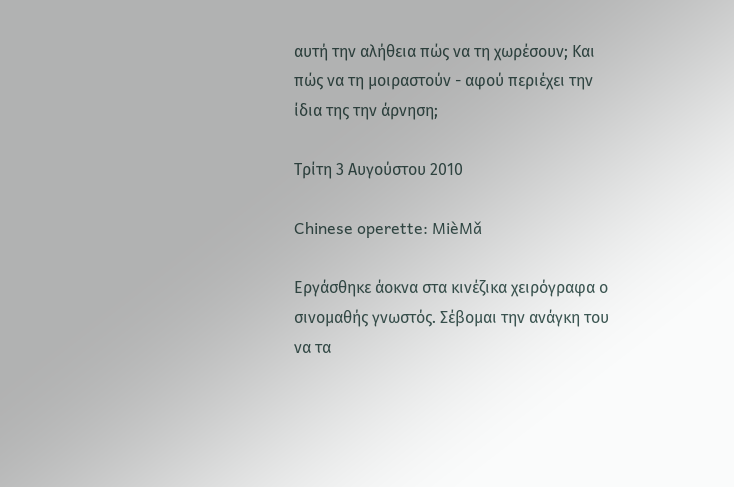αυτή την αλήθεια πώς να τη χωρέσουν; Και πώς να τη μοιραστούν - αφού περιέχει την ίδια της την άρνηση;

Τρίτη 3 Αυγούστου 2010

Chinese operette: MièMǎ

Εργάσθηκε άοκνα στα κινέζικα χειρόγραφα ο σινομαθής γνωστός. Σέβομαι την ανάγκη του να τα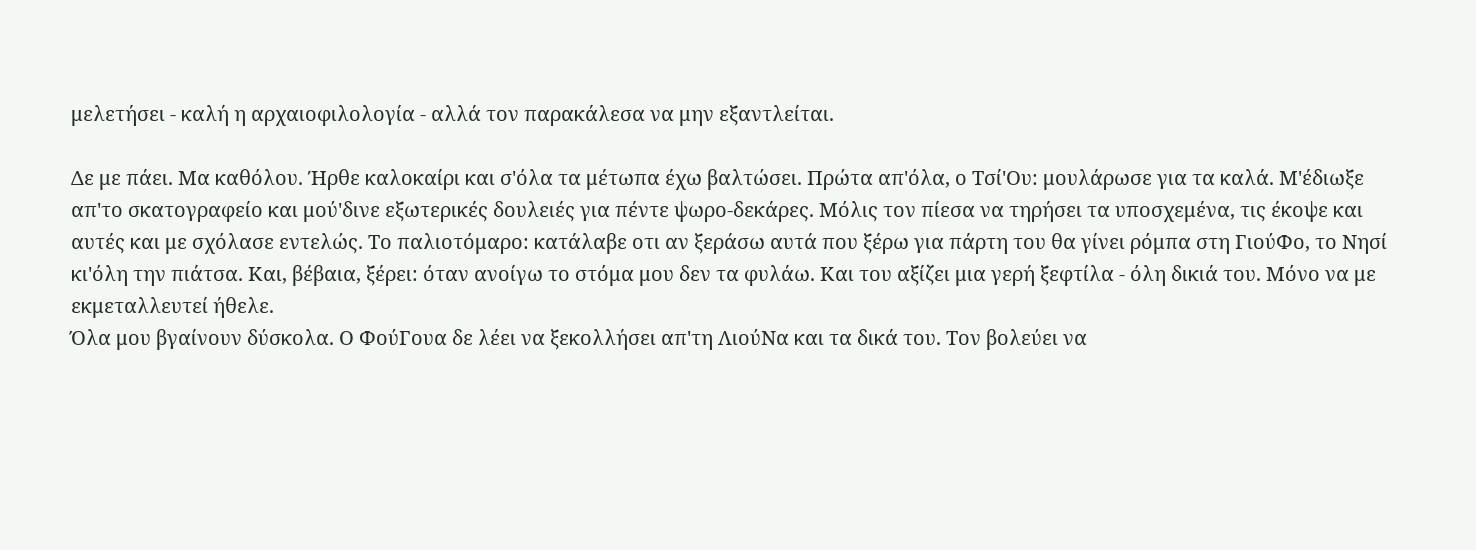μελετήσει - καλή η αρχαιοφιλολογία - αλλά τον παρακάλεσα να μην εξαντλείται.

Δε με πάει. Μα καθόλου. Ήρθε καλοκαίρι και σ'όλα τα μέτωπα έχω βαλτώσει. Πρώτα απ'όλα, ο Τσί'Ου: μουλάρωσε για τα καλά. Μ'έδιωξε απ'το σκατογραφείο και μού'δινε εξωτερικές δουλειές για πέντε ψωρο-δεκάρες. Μόλις τον πίεσα να τηρήσει τα υποσχεμένα, τις έκοψε και αυτές και με σχόλασε εντελώς. Το παλιοτόμαρο: κατάλαβε οτι αν ξεράσω αυτά που ξέρω για πάρτη του θα γίνει ρόμπα στη ΓιούΦο, το Νησί κι'όλη την πιάτσα. Και, βέβαια, ξέρει: όταν ανοίγω το στόμα μου δεν τα φυλάω. Και του αξίζει μια γερή ξεφτίλα - όλη δικιά του. Μόνο να με εκμεταλλευτεί ήθελε.
Όλα μου βγαίνουν δύσκολα. Ο ΦούΓουα δε λέει να ξεκολλήσει απ'τη ΛιούΝα και τα δικά του. Τον βολεύει να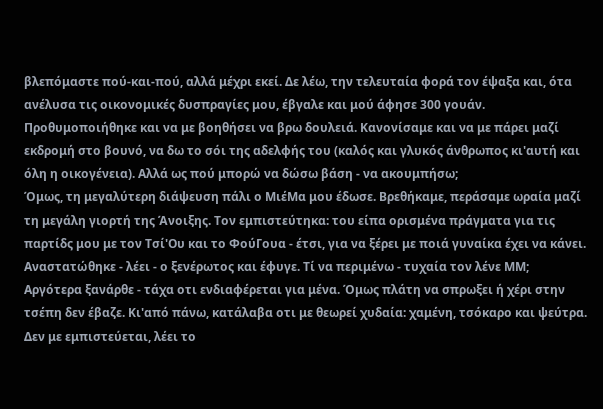βλεπόμαστε πού-και-πού, αλλά μέχρι εκεί. Δε λέω, την τελευταία φορά τον έψαξα και, ότα ανέλυσα τις οικονομικές δυσπραγίες μου, έβγαλε και μού άφησε 300 γουάν. Προθυμοποιήθηκε και να με βοηθήσει να βρω δουλειά. Κανονίσαμε και να με πάρει μαζί εκδρομή στο βουνό, να δω το σόι της αδελφής του (καλός και γλυκός άνθρωπος κι'αυτή και όλη η οικογένεια). Αλλά ως πού μπορώ να δώσω βάση - να ακουμπήσω;
Όμως, τη μεγαλύτερη διάψευση πάλι ο ΜιέΜα μου έδωσε. Βρεθήκαμε, περάσαμε ωραία μαζί τη μεγάλη γιορτή της Άνοιξης. Τον εμπιστεύτηκα: του είπα ορισμένα πράγματα για τις παρτίδς μου με τον Τσί'Ου και το ΦούΓουα - έτσι, για να ξέρει με ποιά γυναίκα έχει να κάνει. Αναστατώθηκε - λέει - ο ξενέρωτος και έφυγε. Τί να περιμένω - τυχαία τον λένε ΜΜ;
Αργότερα ξανάρθε - τάχα οτι ενδιαφέρεται για μένα. Όμως πλάτη να σπρωξει ή χέρι στην τσέπη δεν έβαζε. Κι'από πάνω, κατάλαβα οτι με θεωρεί χυδαία: χαμένη, τσόκαρο και ψεύτρα. Δεν με εμπιστεύεται, λέει το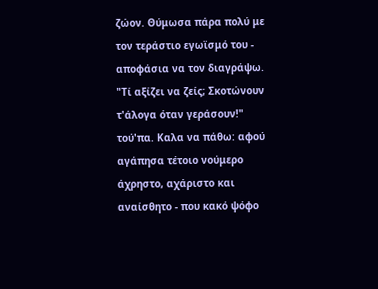ζώον. Θύμωσα πάρα πολύ με τον τεράστιο εγωϊσμό του - αποφάσια να τον διαγράψω. "Τί αξίζει να ζείς; Σκοτώνουν τ'άλογα όταν γεράσουν!" τού'πα. Καλα να πάθω: αφού αγάπησα τέτοιο νούμερο άχρηστο, αχάριστο και αναίσθητο - που κακό ψόφο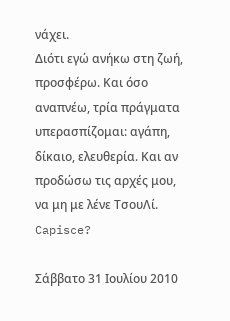νάχει.
Διότι εγώ ανήκω στη ζωή, προσφέρω. Και όσο αναπνέω, τρία πράγματα υπερασπίζομαι: αγάπη, δίκαιο, ελευθερία. Και αν προδώσω τις αρχές μου, να μη με λένε ΤσουΛί. Capisce?

Σάββατο 31 Ιουλίου 2010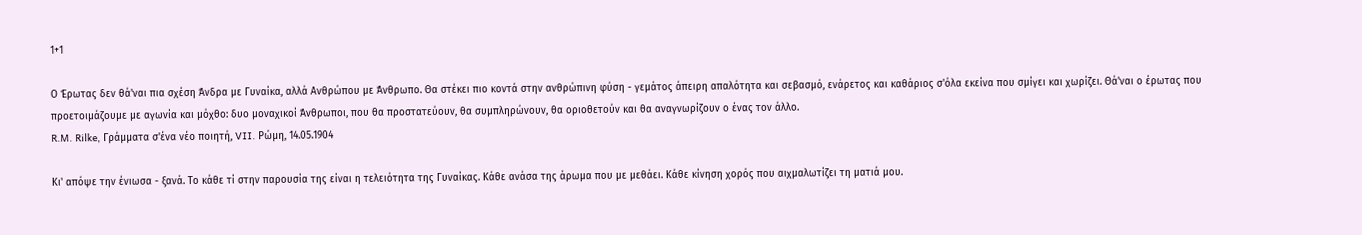1+1

Ο Έρωτας δεν θά'ναι πια σχέση Άνδρα με Γυναίκα, αλλά Ανθρώπου με Άνθρωπο. Θα στέκει πιο κοντά στην ανθρώπινη φύση - γεμάτος άπειρη απαλότητα και σεβασμό, ενάρετος και καθάριος σ'όλα εκείνα που σμίγει και χωρίζει. Θά'ναι ο έρωτας που προετοιμάζουμε με αγωνία και μόχθο: δυο μοναχικοί Άνθρωποι, που θα προστατεύουν, θα συμπληρώνουν, θα οριοθετούν και θα αναγνωρίζουν ο ένας τον άλλο.
R.M. Rilke, Γράμματα σ'ένα νέο ποιητή, VII. Ρώμη, 14.05.1904

Κι' απόψε την ένιωσα - ξανά. Το κάθε τί στην παρουσία της είναι η τελειότητα της Γυναίκας. Κάθε ανάσα της άρωμα που με μεθάει. Κάθε κίνηση χορός που αιχμαλωτίζει τη ματιά μου.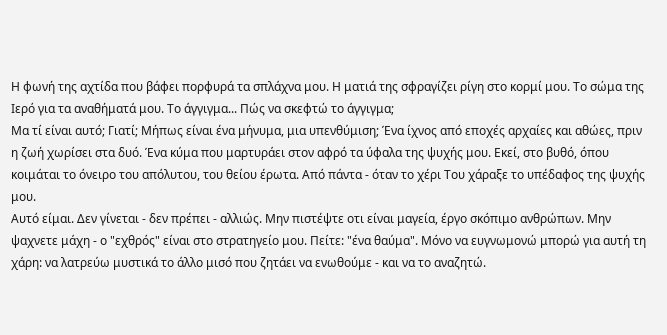Η φωνή της αχτίδα που βάφει πορφυρά τα σπλάχνα μου. Η ματιά της σφραγίζει ρίγη στο κορμί μου. Το σώμα της Ιερό για τα αναθήματά μου. Το άγγιγμα... Πώς να σκεφτώ το άγγιγμα;
Μα τί είναι αυτό; Γιατί; Μήπως είναι ένα μήνυμα, μια υπενθύμιση; Ένα ίχνος από εποχές αρχαίες και αθώες, πριν η ζωή χωρίσει στα δυό. Ένα κύμα που μαρτυράει στον αφρό τα ύφαλα της ψυχής μου. Εκεί, στο βυθό, όπου κοιμάται το όνειρο του απόλυτου, του θείου έρωτα. Από πάντα - όταν το χέρι Του χάραξε το υπέδαφος της ψυχής μου.
Αυτό είμαι. Δεν γίνεται - δεν πρέπει - αλλιώς. Μην πιστέψτε οτι είναι μαγεία, έργο σκόπιμο ανθρώπων. Μην ψαχνετε μάχη - ο "εχθρός" είναι στο στρατηγείο μου. Πείτε: "ένα θαύμα". Μόνο να ευγνωμονώ μπορώ για αυτή τη χάρη: να λατρεύω μυστικά το άλλο μισό που ζητάει να ενωθούμε - και να το αναζητώ.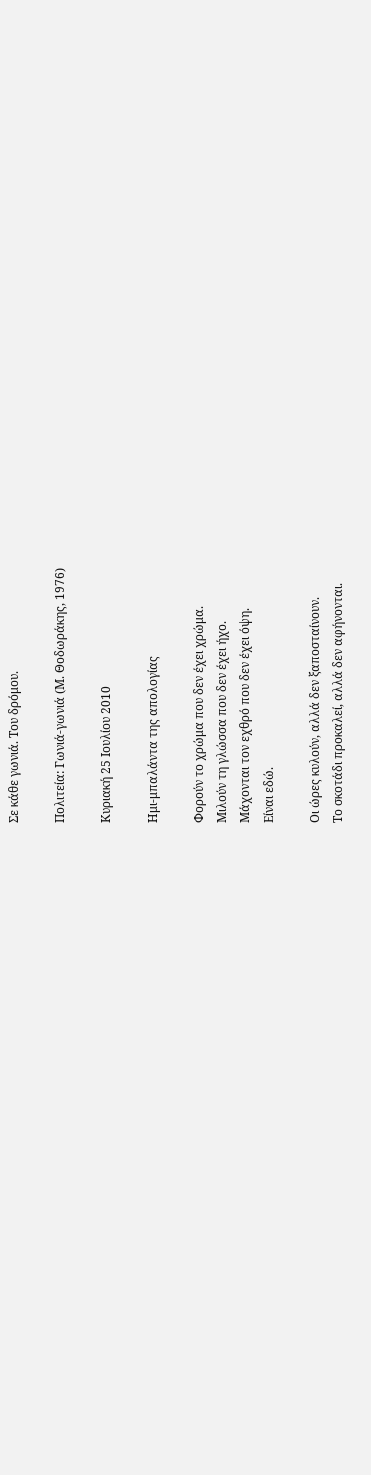Σε κάθε γωνιά. Του δρόμου.

Πολιτεία: Γωνιά-γωνιά (Μ. Θοδωράκης, 1976)

Κυριακή 25 Ιουλίου 2010

Ημι-μπαλάντα της απολογίας

Φορούν το χρώμα που δεν έχει χρώμα.
Μιλούν τη γλώσσα που δεν έχει ήχο.
Μάχονται τον εχθρό που δεν έχει όψη.
Είναι εδώ.

Οι ώρες κυλούν, αλλά δεν ξαποσταίνουν.
Το σκοτάδι προκαλεί, αλλά δεν αφήνονται.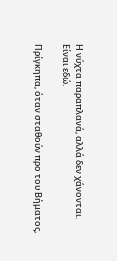Η νύχτα παραπλανά, αλλά δεν χάνονται.
Είναι εδώ.

Πρίγκηπα, όταν σταθούν προ του Βήματος,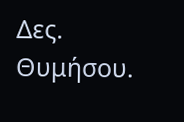Δες. Θυμήσου.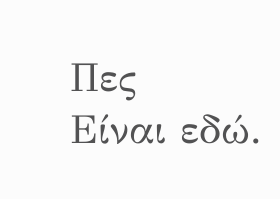Πες
Είναι εδώ.